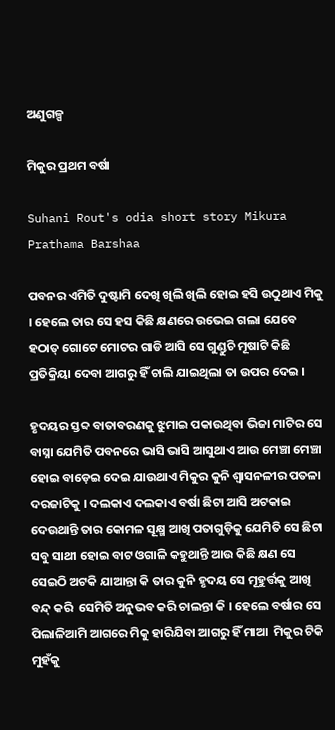ଅଣୁଗଳ୍ପ

ମିକୁର ପ୍ରଥମ ବର୍ଷା

Suhani Rout's odia short story Mikura Prathama Barshaa

ପବନର ଏମିତି ଦୁଷ୍ଟାମି ଦେଖି ଖିଲି ଖିଲି ହୋଇ ହସି ଉଠୁଥାଏ ମିକୁ । ହେଲେ ତାର ସେ ହସ କିଛି କ୍ଷଣରେ ଉଭେଇ ଗଲା ଯେବେ ହଠାତ୍ ଗୋଟେ ମୋଟର ଗାଡି ଆସି ସେ ଗୁଣ୍ଡୁଚି ମୂଷାଟି କିଛି ପ୍ରତିକ୍ରିୟା ଦେବା ଆଗରୁ ହିଁ ଚାଲି ଯାଇଥିଲା ତା ଉପର ଦେଇ ।

ହୃଦୟର ସ୍ତବ୍ଦ ବାତାବରଣକୁ ଝୁମାଇ ପକାଉଥିବା ଭିଜା ମାଟିର ସେ ବାସ୍ନା ଯେମିତି ପବନରେ ଭାସି ଭାସି ଆସୁଥାଏ ଆଉ ମେଞ୍ଚା ମେଞ୍ଚା ହୋଇ ବାଡ଼େଇ ଦେଇ ଯାଉଥାଏ ମିକୁର କୁନି ଶ୍ୱାସନଳୀର ପତଳା ଦରଜାଟିକୁ । ଦଲକାଏ ଦଲକାଏ ବର୍ଷା ଛିଟା ଆସି ଅଟକାଇ ଦେଉଥାନ୍ତି ତାର କୋମଳ ସୂକ୍ଷ୍ମ ଆଖି ପତାଗୁଡ଼ିକୁ ଯେମିତି ସେ ଛିଟା ସବୁ ସାଥୀ ହୋଇ ବାଟ ଓଗାଳି କହୁଥାନ୍ତି ଆଉ କିଛି କ୍ଷଣ ସେ ସେଇଠି ଅଟକି ଯାଆନ୍ତା କି ତାର କୁନି ହୃଦୟ ସେ ମୂହୁର୍ତ୍ତକୁ ଆଖି ବନ୍ଦ୍ କରି  ସେମିତି ଅନୁଭବ କରି ଚାଲନ୍ତା କି । ହେଲେ ବର୍ଷାର ସେ ପିଲାଳିଆମି ଆଗରେ ମିକୁ ହାରିଯିବା ଆଗରୁ ହିଁ ମାଆ  ମିକୁର ଟିକି ମୁହଁକୁ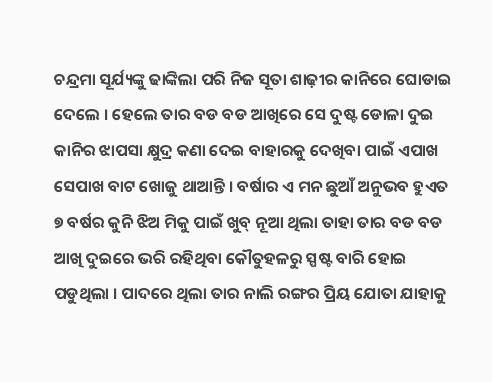ଚନ୍ଦ୍ରମା ସୂର୍ଯ୍ୟଙ୍କୁ ଢାଙ୍କିଲା ପରି ନିଜ ସୂତା ଶାଢ଼ୀର କାନିରେ ଘୋଡାଇ ଦେଲେ । ହେଲେ ତାର ବଡ ବଡ ଆଖିରେ ସେ ଦୁଷ୍ଟ ଡୋଳା ଦୁଇ କାନିର ଝାପସା କ୍ଷୁଦ୍ର କଣା ଦେଇ ବାହାରକୁ ଦେଖିବା ପାଇଁ ଏପାଖ ସେପାଖ ବାଟ ଖୋଜୁ ଥାଆନ୍ତି । ବର୍ଷାର ଏ ମନ ଛୁଆଁ ଅନୁଭବ ହୁଏତ ୭ ବର୍ଷର କୁନି ଝିଅ ମିକୁ ପାଇଁ ଖୁବ୍ ନୂଆ ଥିଲା ତାହା ତାର ବଡ ବଡ ଆଖି ଦୁଇରେ ଭରି ରହିଥିବା କୌତୁହଳରୁ ସ୍ପଷ୍ଟ ବାରି ହୋଇ ପଡୁଥିଲା । ପାଦରେ ଥିଲା ତାର ନାଲି ରଙ୍ଗର ପ୍ରିୟ ଯୋତା ଯାହାକୁ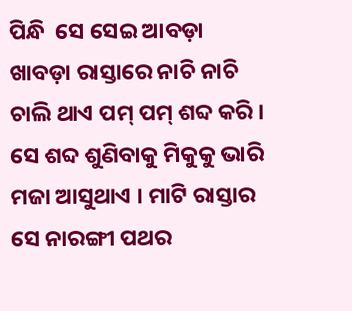ପିନ୍ଧି  ସେ ସେଇ ଆବଡ଼ା ଖାବଡ଼ା ରାସ୍ତାରେ ନାଚି ନାଚି ଚାଲି ଥାଏ ପମ୍ ପମ୍ ଶବ୍ଦ କରି । ସେ ଶବ୍ଦ ଶୁଣିବାକୁ ମିକୁକୁ ଭାରି ମଜା ଆସୁଥାଏ । ମାଟି ରାସ୍ତାର ସେ ନାରଙ୍ଗୀ ପଥର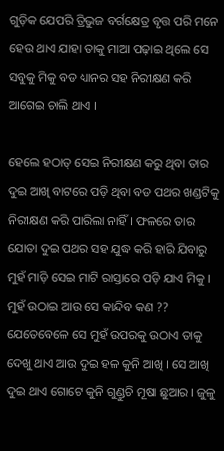ଗୁଡ଼ିକ ଯେପରି ତ୍ରିଭୁଜ ବର୍ଗକ୍ଷେତ୍ର ବୃତ୍ତ ପରି ମନେ ହେଉ ଥାଏ ଯାହା ତାକୁ ମାଆ ପଢ଼ାଇ ଥିଲେ ସେ ସବୁକୁ ମିକୁ ବଡ ଧ୍ୟାନର ସହ ନିରୀକ୍ଷଣ କରି ଆଗେଇ ଚାଲି ଥାଏ ।

ହେଲେ ହଠାତ୍ ସେଇ ନିରୀକ୍ଷଣ କରୁ ଥିବା ତାର ଦୁଇ ଆଖି ବାଟରେ ପଡ଼ି ଥିବା ବଡ ପଥର ଖଣ୍ଡଟିକୁ ନିରୀକ୍ଷଣ କରି ପାରିଲା ନାହିଁ । ଫଳରେ ତାର ଯୋତା ଦୁଇ ପଥର ସହ ଯୁଦ୍ଧ କରି ହାରି ଯିବାରୁ ମୁହଁ ମାଡ଼ି ସେଇ ମାଟି ରାସ୍ତାରେ ପଡ଼ି ଯାଏ ମିକୁ । ମୁହଁ ଉଠାଇ ଆଉ ସେ କାନ୍ଦିବ କଣ ?? ଯେତେବେଳେ ସେ ମୁହଁ ଉପରକୁ ଉଠାଏ ତାକୁ ଦେଖୁ ଥାଏ ଆଉ ଦୁଇ ହଳ କୁନି ଆଖି । ସେ ଆଖି ଦୁଇ ଥାଏ ଗୋଟେ କୁନି ଗୁଣ୍ଡୁଚି ମୂଷା ଛୁଆର । ଜୁଳୁ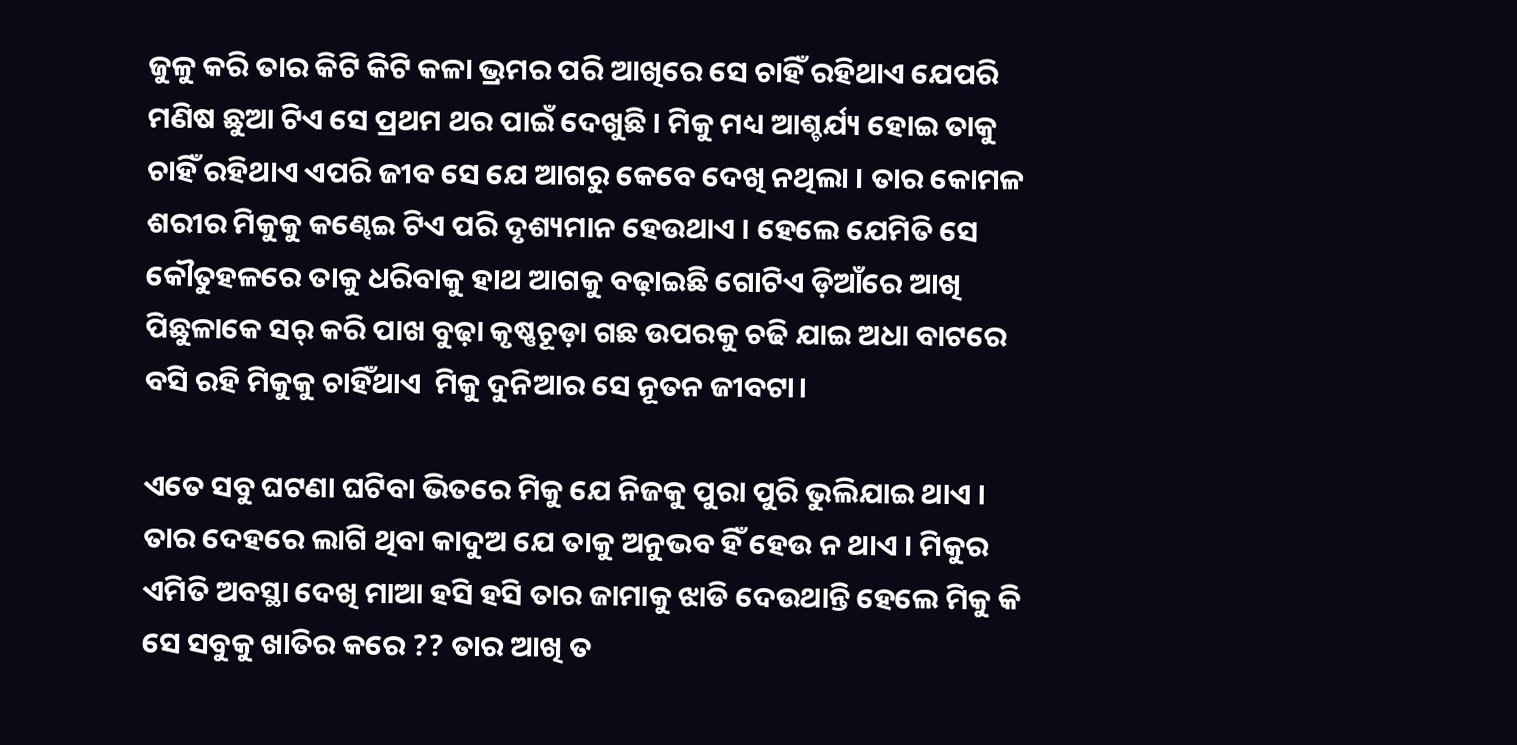ଜୁଳୁ କରି ତାର କିଟି କିଟି କଳା ଭ୍ରମର ପରି ଆଖିରେ ସେ ଚାହିଁ ରହିଥାଏ ଯେପରି ମଣିଷ ଛୁଆ ଟିଏ ସେ ପ୍ରଥମ ଥର ପାଇଁ ଦେଖୁଛି । ମିକୁ ମଧ୍ୟ ଆଶ୍ଚର୍ଯ୍ୟ ହୋଇ ତାକୁ ଚାହିଁ ରହିଥାଏ ଏପରି ଜୀବ ସେ ଯେ ଆଗରୁ କେବେ ଦେଖି ନଥିଲା । ତାର କୋମଳ ଶରୀର ମିକୁକୁ କଣ୍ଢେଇ ଟିଏ ପରି ଦୃଶ୍ୟମାନ ହେଉଥାଏ । ହେଲେ ଯେମିତି ସେ କୌତୁହଳରେ ତାକୁ ଧରିବାକୁ ହାଥ ଆଗକୁ ବଢ଼ାଇଛି ଗୋଟିଏ ଡ଼ିଆଁରେ ଆଖି ପିଛୁଳାକେ ସର୍ କରି ପାଖ ବୁଢ଼ା କୃଷ୍ଣଚୂଡ଼ା ଗଛ ଉପରକୁ ଚଢି ଯାଇ ଅଧା ବାଟରେ ବସି ରହି ମିକୁକୁ ଚାହିଁଥାଏ  ମିକୁ ଦୁନିଆର ସେ ନୂତନ ଜୀବଟା।

ଏତେ ସବୁ ଘଟଣା ଘଟିବା ଭିତରେ ମିକୁ ଯେ ନିଜକୁ ପୁରା ପୁରି ଭୁଲିଯାଇ ଥାଏ । ତାର ଦେହରେ ଲାଗି ଥିବା କାଦୁଅ ଯେ ତାକୁ ଅନୁଭବ ହିଁ ହେଉ ନ ଥାଏ । ମିକୁର ଏମିତି ଅବସ୍ଥା ଦେଖି ମାଆ ହସି ହସି ତାର ଜାମାକୁ ଝାଡି ଦେଉଥାନ୍ତି ହେଲେ ମିକୁ କି ସେ ସବୁକୁ ଖାତିର କରେ ?? ତାର ଆଖି ତ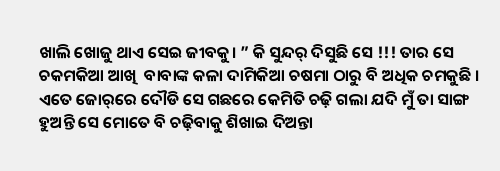ଖାଲି ଖୋଜୁ ଥାଏ ସେଇ ଜୀବକୁ। ” କି ସୁନ୍ଦର୍ ଦିସୁଛି ସେ !!! ତାର ସେ ଚକମକିଆ ଆଖି  ବାବାଙ୍କ କଳା ଦାମିକିଆ ଚଷମା ଠାରୁ ବି ଅଧିକ ଚମକୁଛି । ଏତେ ଜୋର୍‌ରେ ଦୌଡି ସେ ଗଛରେ କେମିତି ଚଢ଼ି ଗଲା ଯଦି ମୁଁ ତା ସାଙ୍ଗ ହୁଅନ୍ତି ସେ ମୋତେ ବି ଚଢ଼ିବାକୁ ଶିଖାଇ ଦିଅନ୍ତା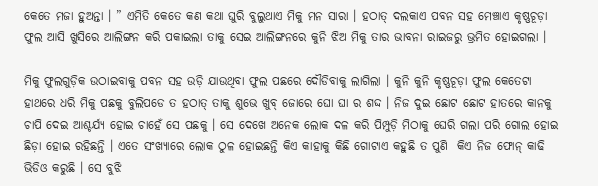କେତେ ମଜା ହୁଅନ୍ତା । ” ଏମିତି କେତେ କଣ କଥା ଘୁରି ବୁଲୁଥାଏ ମିକୁ ମନ ସାରା । ହଠାତ୍ ଦଲକାଏ ପବନ ସହ ମେଞ୍ଚାଏ କୃଷ୍ଣଚୂଡ଼ା ଫୁଲ ଆସି ଖୁସିରେ ଆଲିଙ୍ଗନ କରି ପକାଇଲା ତାକୁ ସେଇ ଆଲିଙ୍ଗନରେ କୁନି ଝିଅ ମିକୁ ତାର ଭାବନା ରାଇଜରୁ ଭ୍ରମିତ ହୋଇଗଲା ।

ମିକୁ ଫୁଲଗୁଡ଼ିକ ଉଠାଇବାକୁ ପବନ ସହ ଉଡ଼ି ଯାଉଥିବା ଫୁଲ ପଛରେ ଦୌଡିବାକୁ ଲାଗିଲା । କୁନି କୁନି କୃଷ୍ଣଚୂଡ଼ା ଫୁଲ କେତେଟା ହାଥରେ ଧରି ମିକୁ ପଛକୁ ବୁଲିପଡେ ତ ହଠାତ୍ ତାକୁ ଶୁଭେ ଖୁବ୍ ଜୋରେ ଘୋ ଘା ର ଶଦ୍ଦ । ନିଜ ଦୁଇ ଛୋଟ ଛୋଟ ହାତରେ କାନକୁ ଚାପି ଦେଇ ଆଶ୍ଚର୍ଯ୍ୟ ହୋଇ ଚାହେଁ ସେ ପଛକୁ । ସେ ଦେଖେ ଅନେକ ଲୋକ ଦଳ କରି ପିମ୍ପୁଡ଼ି ମିଠାକୁ ଘେରି ଗଲା ପରି ଗୋଲ ହୋଇ ଛିଡ଼ା ହୋଇ ରହିଛନ୍ତି । ଏତେ ସଂଖ୍ୟାରେ ଲୋକ ଠୁଳ ହୋଇଛନ୍ତି କିଏ କାହାକୁ କିଛି ଗୋଟାଏ କହୁଛି ତ ପୁଣି  କିଏ ନିଜ ଫୋନ୍ କାଢି ଭିଡିଓ କରୁଛି । ସେ ବୁଝି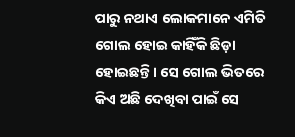ପାରୁ ନଥାଏ ଲୋକମାନେ ଏମିତି ଗୋଲ ହୋଇ କାହିଁକି ଛିଡ଼ା ହୋଇଛନ୍ତି । ସେ ଗୋଲ ଭିତରେ କିଏ ଅଛି ଦେଖିବା ପାଇଁ ସେ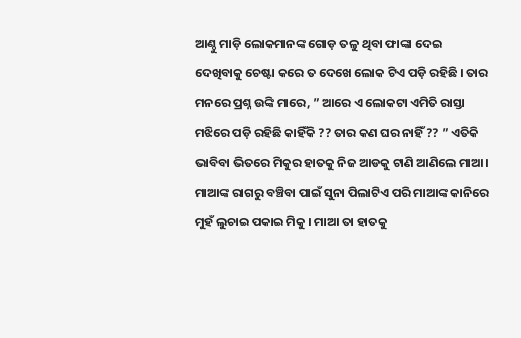ଆଣ୍ଠୁ ମାଡ଼ି ଲୋକମାନଙ୍କ ଗୋଡ଼ ତଳୁ ଥିବା ଫାଙ୍କା ଦେଇ ଦେଖିବାକୁ ଚେଷ୍ଟା କରେ ତ ଦେଖେ ଲୋକ ଟିଏ ପଡ଼ି ରହିଛି । ତାର ମନରେ ପ୍ରଶ୍ନ ଉଙ୍କି ମାରେ, ” ଆରେ ଏ ଲୋକଟା ଏମିତି ରାସ୍ତା ମଝିରେ ପଡ଼ି ରହିଛି କାହିଁକି ?? ତାର କଣ ଘର ନାହିଁ ?? ” ଏତିକି ଭାବିବା ଭିତରେ ମିକୁର ହାତକୁ ନିଜ ଆଡକୁ ଟାଣି ଆଣିଲେ ମାଆ। ମାଆଙ୍କ ରାଗରୁ ବଞ୍ଚିବା ପାଇଁ ସୁନା ପିଲାଟିଏ ପରି ମାଆଙ୍କ କାନିରେ ମୁହଁ ଲୁଚାଇ ପକାଇ ମିକୁ । ମାଆ ତା ହାତକୁ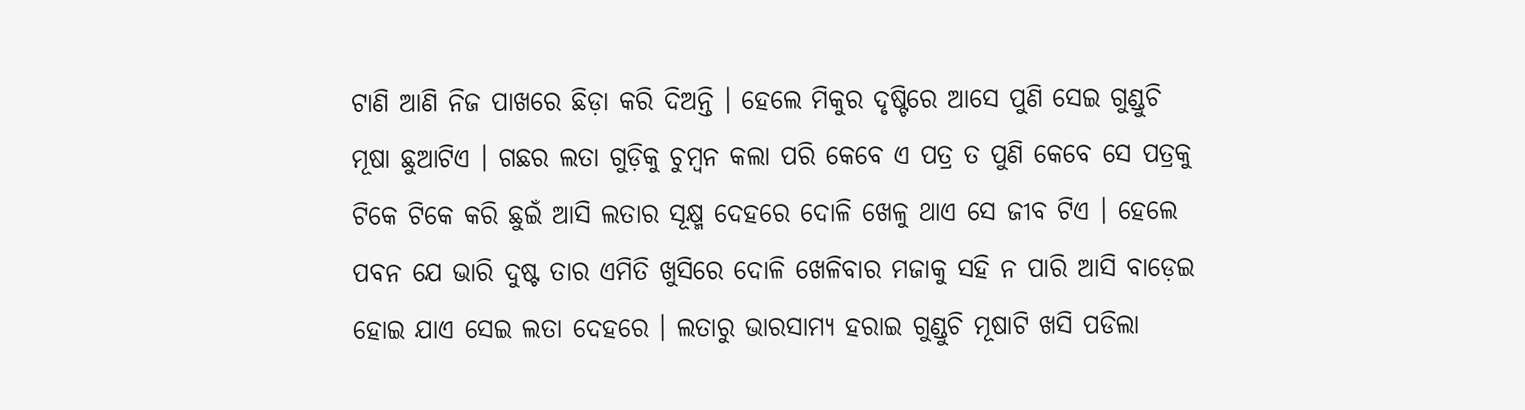ଟାଣି ଆଣି ନିଜ ପାଖରେ ଛିଡ଼ା କରି ଦିଅନ୍ତି । ହେଲେ ମିକୁର ଦୃଷ୍ଟିରେ ଆସେ ପୁଣି ସେଇ ଗୁଣ୍ଡୁଚି ମୂଷା ଛୁଆଟିଏ । ଗଛର ଲତା ଗୁଡ଼ିକୁ ଚୁମ୍ବନ କଲା ପରି କେବେ ଏ ପତ୍ର ତ ପୁଣି କେବେ ସେ ପତ୍ରକୁ ଟିକେ ଟିକେ କରି ଛୁଇଁ ଆସି ଲତାର ସୂକ୍ଷ୍ମ ଦେହରେ ଦୋଳି ଖେଳୁ ଥାଏ ସେ ଜୀବ ଟିଏ । ହେଲେ ପବନ ଯେ ଭାରି ଦୁଷ୍ଟ ତାର ଏମିତି ଖୁସିରେ ଦୋଳି ଖେଳିବାର ମଜାକୁ ସହି ନ ପାରି ଆସି ବାଡ଼େଇ ହୋଇ ଯାଏ ସେଇ ଲତା ଦେହରେ । ଲତାରୁ ଭାରସାମ୍ୟ ହରାଇ ଗୁଣ୍ଡୁଚି ମୂଷାଟି ଖସି ପଡିଲା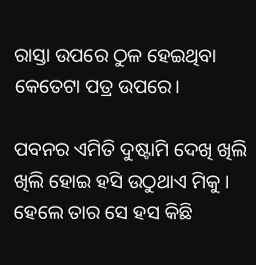ରାସ୍ତା ଉପରେ ଠୁଳ ହେଇଥିବା କେତେଟା ପତ୍ର ଉପରେ।

ପବନର ଏମିତି ଦୁଷ୍ଟାମି ଦେଖି ଖିଲି ଖିଲି ହୋଇ ହସି ଉଠୁଥାଏ ମିକୁ । ହେଲେ ତାର ସେ ହସ କିଛି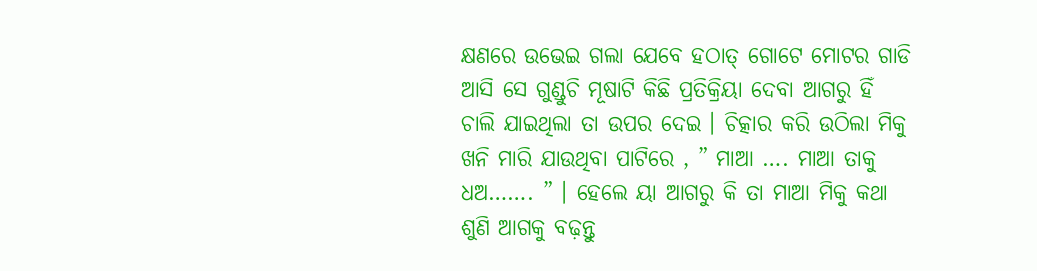କ୍ଷଣରେ ଉଭେଇ ଗଲା ଯେବେ ହଠାତ୍ ଗୋଟେ ମୋଟର ଗାଡି ଆସି ସେ ଗୁଣ୍ଡୁଚି ମୂଷାଟି କିଛି ପ୍ରତିକ୍ରିୟା ଦେବା ଆଗରୁ ହିଁ ଚାଲି ଯାଇଥିଲା ତା ଉପର ଦେଇ । ଚିତ୍କାର କରି ଉଠିଲା ମିକୁ ଖନି ମାରି ଯାଉଥିବା ପାଟିରେ , ” ମାଆ …. ମାଆ ତାକୁ ଧଅ……. ” । ହେଲେ ୟା ଆଗରୁ କି ତା ମାଆ ମିକୁ କଥା ଶୁଣି ଆଗକୁ ବଢ଼ନ୍ତୁ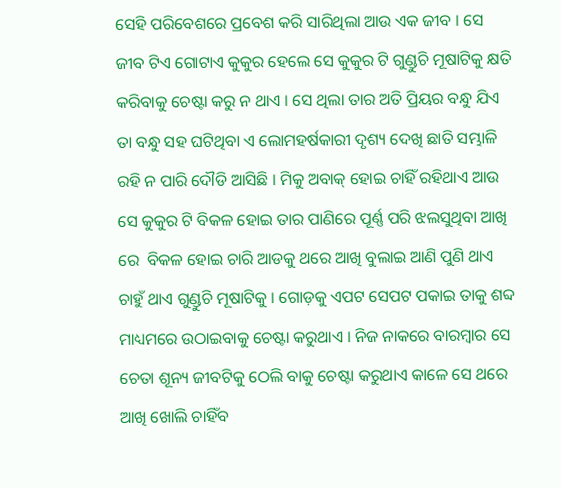ସେହି ପରିବେଶରେ ପ୍ରବେଶ କରି ସାରିଥିଲା ଆଉ ଏକ ଜୀବ । ସେ ଜୀବ ଟିଏ ଗୋଟାଏ କୁକୁର ହେଲେ ସେ କୁକୁର ଟି ଗୁଣ୍ଡୁଚି ମୂଷାଟିକୁ କ୍ଷତି କରିବାକୁ ଚେଷ୍ଟା କରୁ ନ ଥାଏ । ସେ ଥିଲା ତାର ଅତି ପ୍ରିୟର ବନ୍ଧୁ ଯିଏ ତା ବନ୍ଧୁ ସହ ଘଟିଥିବା ଏ ଲୋମହର୍ଷକାରୀ ଦୃଶ୍ୟ ଦେଖି ଛାତି ସମ୍ଭାଳି ରହି ନ ପାରି ଦୌଡି ଆସିଛି । ମିକୁ ଅବାକ୍ ହୋଇ ଚାହିଁ ରହିଥାଏ ଆଉ ସେ କୁକୁର ଟି ବିକଳ ହୋଇ ତାର ପାଣିରେ ପୂର୍ଣ୍ଣ ପରି ଝଲସୁଥିବା ଆଖି ରେ  ବିକଳ ହୋଇ ଚାରି ଆଡକୁ ଥରେ ଆଖି ବୁଲାଇ ଆଣି ପୁଣି ଥାଏ   ଚାହୁଁ ଥାଏ ଗୁଣ୍ଡୁଚି ମୂଷାଟିକୁ । ଗୋଡ଼କୁ ଏପଟ ସେପଟ ପକାଇ ତାକୁ ଶବ୍ଦ ମାଧ୍ୟମରେ ଉଠାଇବାକୁ ଚେଷ୍ଟା କରୁଥାଏ । ନିଜ ନାକରେ ବାରମ୍ବାର ସେ ଚେତା ଶୂନ୍ୟ ଜୀବଟିକୁ ଠେଲି ବାକୁ ଚେଷ୍ଟା କରୁଥାଏ କାଳେ ସେ ଥରେ ଆଖି ଖୋଲି ଚାହିଁବ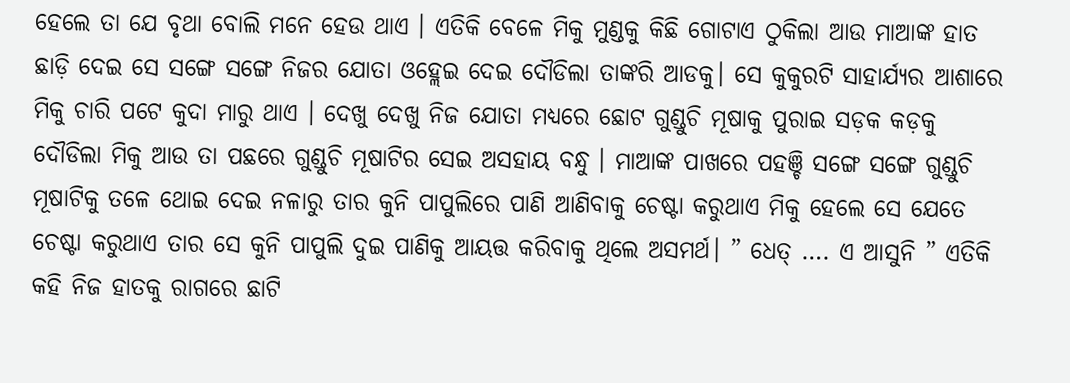ହେଲେ ତା ଯେ ବୃଥା ବୋଲି ମନେ ହେଉ ଥାଏ । ଏତିକି ବେଳେ ମିକୁ ମୁଣ୍ଡକୁ କିଛି ଗୋଟାଏ ଠୁକିଲା ଆଉ ମାଆଙ୍କ ହାତ ଛାଡ଼ି ଦେଇ ସେ ସଙ୍ଗେ ସଙ୍ଗେ ନିଜର ଯୋତା ଓହ୍ଲେଇ ଦେଇ ଦୌଡିଲା ତାଙ୍କରି ଆଡକୁ। ସେ କୁକୁରଟି ସାହାର୍ଯ୍ୟର ଆଶାରେ ମିକୁ ଚାରି ପଟେ କୁଦା ମାରୁ ଥାଏ । ଦେଖୁ ଦେଖୁ ନିଜ ଯୋତା ମଧ୍ୟରେ ଛୋଟ ଗୁଣ୍ଡୁଚି ମୂଷାକୁ ପୁରାଇ ସଡ଼କ କଡ଼କୁ ଦୌଡିଲା ମିକୁ ଆଉ ତା ପଛରେ ଗୁଣ୍ଡୁଚି ମୂଷାଟିର ସେଇ ଅସହାୟ ବନ୍ଧୁ । ମାଆଙ୍କ ପାଖରେ ପହଞ୍ଚି ସଙ୍ଗେ ସଙ୍ଗେ ଗୁଣ୍ଡୁଚି ମୂଷାଟିକୁ ତଳେ ଥୋଇ ଦେଇ ନଳାରୁ ତାର କୁନି ପାପୁଲିରେ ପାଣି ଆଣିବାକୁ ଚେଷ୍ଟା କରୁଥାଏ ମିକୁ ହେଲେ ସେ ଯେତେ ଚେଷ୍ଟା କରୁଥାଏ ତାର ସେ କୁନି ପାପୁଲି ଦୁଇ ପାଣିକୁ ଆୟତ୍ତ କରିବାକୁ ଥିଲେ ଅସମର୍ଥ। ” ଧେତ୍ …. ଏ ଆସୁନି ” ଏତିକି କହି ନିଜ ହାତକୁ ରାଗରେ ଛାଟି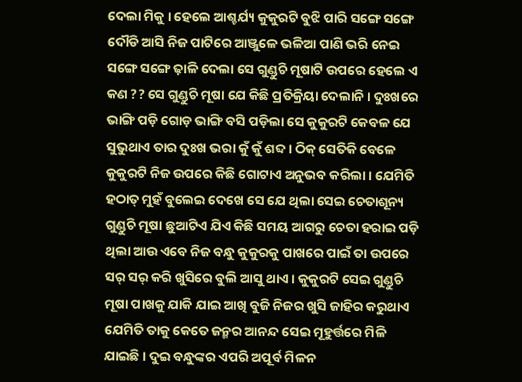ଦେଲା ମିକୁ । ହେଲେ ଆଶ୍ଚର୍ଯ୍ୟ କୁକୁରଟି ବୁଝି ପାରି ସଙ୍ଗେ ସଙ୍ଗେ ଦୌଡି ଆସି ନିଜ ପାଟିରେ ଆଞ୍ଜୁଳେ ଭଳିଆ ପାଣି ଭରି ନେଇ ସଙ୍ଗେ ସଙ୍ଗେ ଢ଼ାଳି ଦେଲା ସେ ଗୁଣ୍ଡୁଚି ମୂଷାଟି ଉପରେ ହେଲେ ଏ କଣ ?? ସେ ଗୁଣ୍ଡୁଚି ମୂଷା ଯେ କିଛି ପ୍ରତିକ୍ରିୟା ଦେଲାନି । ଦୁଃଖରେ ଭାଙ୍ଗି ପଡ଼ି ଗୋଡ଼ ଭାଙ୍ଗି ବସି ପଡ଼ିଲା ସେ କୁକୁରଟି କେବଳ ଯେ ସୁଭୁଥାଏ ତାର ଦୁଃଖ ଭରା କୁଁ କୁଁ ଶବ୍ଦ । ଠିକ୍ ସେତିକି ବେଳେ କୁକୁରଟି ନିଜ ଉପରେ କିଛି ଗୋଟାଏ ଅନୁଭବ କରିଲା । ଯେମିତି ହଠାତ୍ ମୁହଁ ବୁଲେଇ ଦେଖେ ସେ ଯେ ଥିଲା ସେଇ ଚେତାଶୂନ୍ୟ ଗୁଣ୍ଡୁଚି ମୂଷା ଛୁଆଟିଏ ଯିଏ କିଛି ସମୟ ଆଗରୁ ଚେତା ହରାଇ ପଡ଼ି ଥିଲା ଆଉ ଏବେ ନିଜ ବନ୍ଧୁ କୁକୁରକୁ ପାଖରେ ପାଇଁ ତା ଉପରେ ସର୍ ସର୍ କରି ଖୁସିରେ ବୁଲି ଆସୁ ଥାଏ । କୁକୁରଟି ସେଇ ଗୁଣ୍ଡୁଚି ମୂଷା ପାଖକୁ ଯାକି ଯାଇ ଆଖି ବୁଜି ନିଜର ଖୁସି ଜାହିର କରୁଥାଏ ଯେମିତି ତାକୁ କେତେ ଜନ୍ମର ଆନନ୍ଦ ସେଇ ମୂହୁର୍ତ୍ତରେ ମିଳି ଯାଇଛି । ଦୁଇ ବନ୍ଧୁଙ୍କର ଏପରି ଅପୂର୍ବ ମିଳନ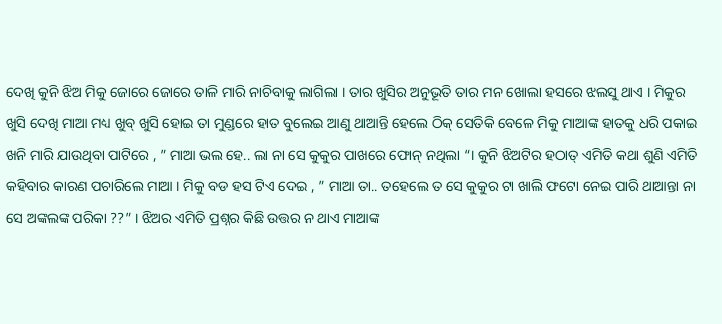ଦେଖି କୁନି ଝିଅ ମିକୁ ଜୋରେ ଜୋରେ ତାଳି ମାରି ନାଚିବାକୁ ଲାଗିଲା । ତାର ଖୁସିର ଅନୁଭୂତି ତାର ମନ ଖୋଲା ହସରେ ଝଲସୁ ଥାଏ । ମିକୁର ଖୁସି ଦେଖି ମାଆ ମଧ୍ୟ ଖୁବ୍ ଖୁସି ହୋଇ ତା ମୁଣ୍ଡରେ ହାତ ବୁଲେଇ ଆଣୁ ଥାଆନ୍ତି ହେଲେ ଠିକ୍ ସେତିକି ବେଳେ ମିକୁ ମାଆଙ୍କ ହାତକୁ ଧରି ପକାଇ ଖନି ମାରି ଯାଉଥିବା ପାଟିରେ , ” ମାଆ ଭଲ ହେ.. ଲା ନା ସେ କୁକୁର ପାଖରେ ଫୋନ୍ ନଥିଲା “। କୁନି ଝିଅଟିର ହଠାତ୍ ଏମିତି କଥା ଶୁଣି ଏମିତି କହିବାର କାରଣ ପଚାରିଲେ ମାଆ । ମିକୁ ବଡ ହସ ଟିଏ ଦେଇ , ” ମାଆ ତା.. ତହେଲେ ତ ସେ କୁକୁର ଟା ଖାଲି ଫଟୋ ନେଇ ପାରି ଥାଆନ୍ତା ନା ସେ ଅଙ୍କଲଙ୍କ ପରିକା ??” । ଝିଅର ଏମିତି ପ୍ରଶ୍ନର କିଛି ଉତ୍ତର ନ ଥାଏ ମାଆଙ୍କ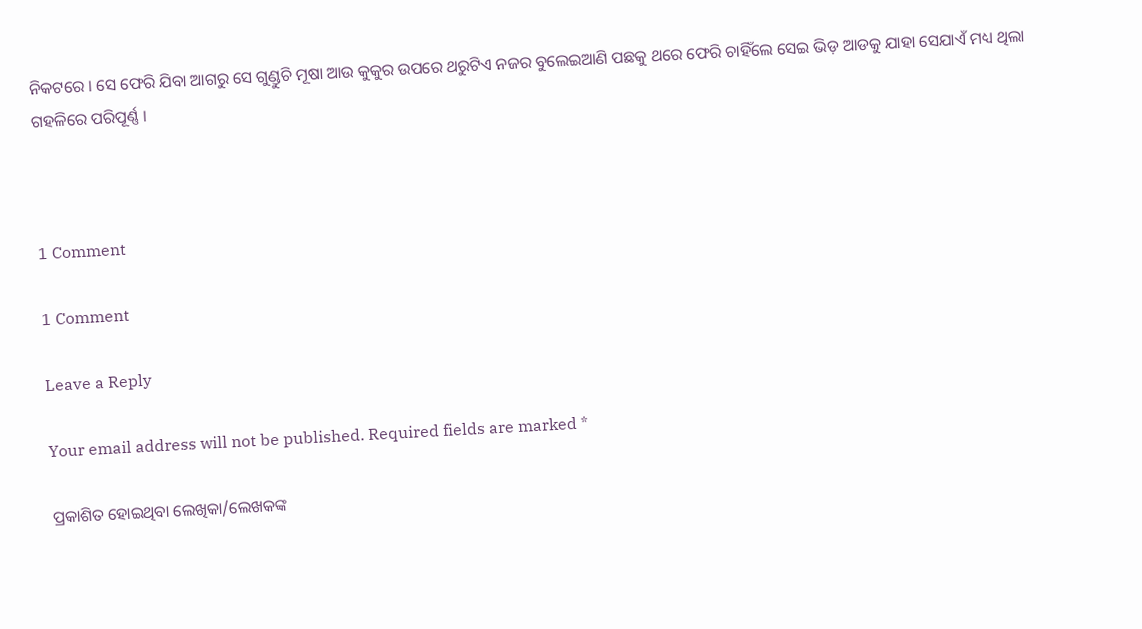ନିକଟରେ । ସେ ଫେରି ଯିବା ଆଗରୁ ସେ ଗୁଣ୍ଡୁଚି ମୂଷା ଆଉ କୁକୁର ଉପରେ ଥରୁଟିଏ ନଜର ବୁଲେଇଆଣି ପଛକୁ ଥରେ ଫେରି ଚାହିଁଲେ ସେଇ ଭିଡ଼ ଆଡକୁ ଯାହା ସେଯାଏଁ ମଧ୍ୟ ଥିଲା ଗହଳିରେ ପରିପୂର୍ଣ୍ଣ ।



1 Comment

1 Comment

Leave a Reply

Your email address will not be published. Required fields are marked *

ପ୍ରକାଶିତ ହୋଇଥିବା ଲେଖିକା/ଲେଖକଙ୍କ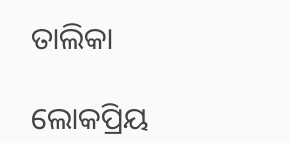ତାଲିକା

ଲୋକପ୍ରିୟ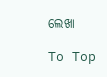ଲେଖା

To Top